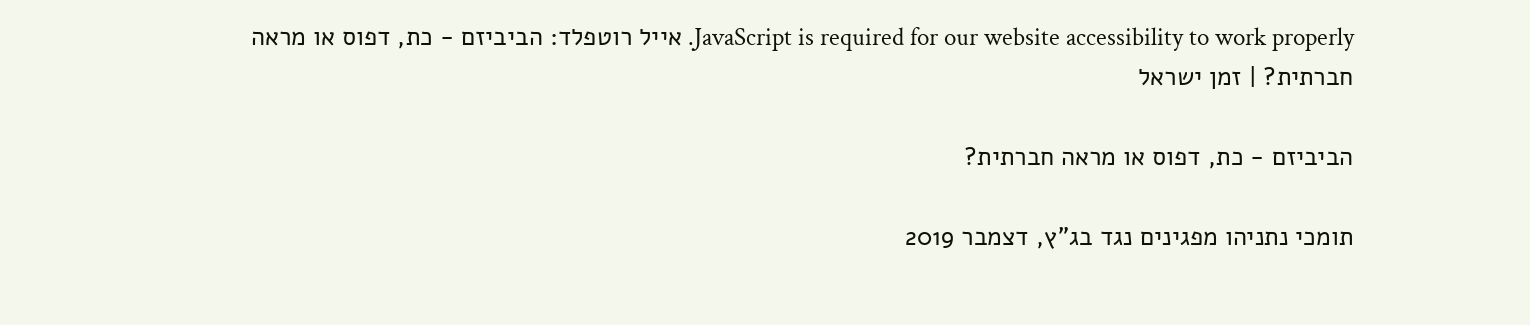JavaScript is required for our website accessibility to work properly. אייל רוטפלד: הביביזם - כת, דפוס או מראה חברתית? | זמן ישראל

הביביזם - כת, דפוס או מראה חברתית?

תומכי נתניהו מפגינים נגד בג"ץ, דצמבר 2019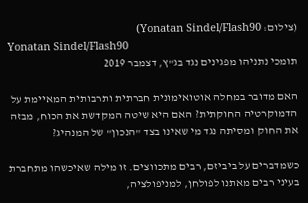(צילום: Yonatan Sindel/Flash90)
Yonatan Sindel/Flash90
תומכי נתניהו מפגינים נגד בג"ץ, דצמבר 2019

האם מדובר במחלה אוטואימונית חברתית ותרבותית המאיימת על הדמוקרטיה החוקתית? האם היא שיטה המקדשת את הכוח, מבזה את החוק ומסיתה נגד מי שאינו בצד "הנכון" של המנהיג?

כשמדברים על ביביזם, רבים מתכווצים. זו מילה שאיכשהו מתחברת בעיני רבים מאתנו לפולחן, למניפולציה,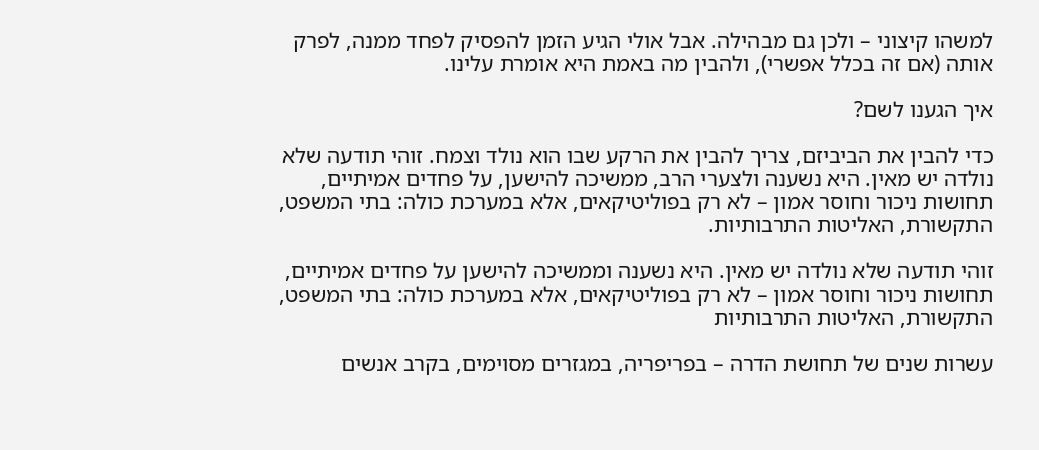למשהו קיצוני – ולכן גם מבהילה. אבל אולי הגיע הזמן להפסיק לפחד ממנה, לפרק אותה (אם זה בכלל אפשרי), ולהבין מה באמת היא אומרת עלינו.

איך הגענו לשם?

כדי להבין את הביביזם, צריך להבין את הרקע שבו הוא נולד וצמח. זוהי תודעה שלא נולדה יש מאין. היא נשענה ולצערי הרב, ממשיכה להישען, על פחדים אמיתיים, תחושות ניכור וחוסר אמון – לא רק בפוליטיקאים, אלא במערכת כולה: בתי המשפט, התקשורת, האליטות התרבותיות.

זוהי תודעה שלא נולדה יש מאין. היא נשענה וממשיכה להישען על פחדים אמיתיים, תחושות ניכור וחוסר אמון – לא רק בפוליטיקאים, אלא במערכת כולה: בתי המשפט, התקשורת, האליטות התרבותיות

עשרות שנים של תחושת הדרה – בפריפריה, במגזרים מסוימים, בקרב אנשים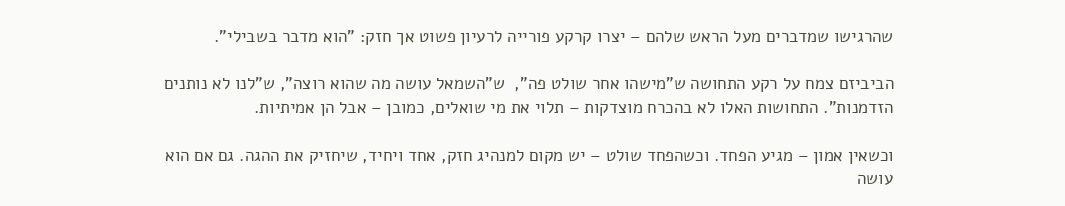שהרגישו שמדברים מעל הראש שלהם – יצרו קרקע פורייה לרעיון פשוט אך חזק: "הוא מדבר בשבילי".

הביביזם צמח על רקע התחושה ש"מישהו אחר שולט פה",  ש"השמאל עושה מה שהוא רוצה", ש"לנו לא נותנים הזדמנות". התחושות האלו לא בהכרח מוצדקות – תלוי את מי שואלים, כמובן – אבל הן אמיתיות.

וכשאין אמון – מגיע הפחד. וכשהפחד שולט – יש מקום למנהיג חזק, אחד ויחיד, שיחזיק את ההגה. גם אם הוא עושה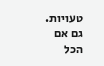טעויות. גם אם הכל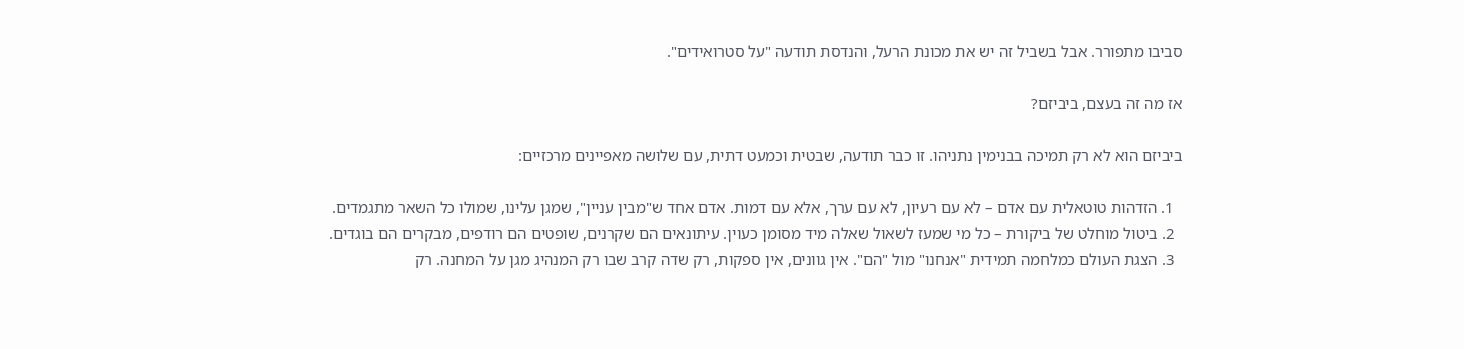סביבו מתפורר. אבל בשביל זה יש את מכונת הרעל, והנדסת תודעה "על סטרואידים".

אז מה זה בעצם, ביביזם?

ביביזם הוא לא רק תמיכה בבנימין נתניהו. זו כבר תודעה, שבטית וכמעט דתית, עם שלושה מאפיינים מרכזיים:

  1. הזדהות טוטאלית עם אדם – לא עם רעיון, לא עם ערך, אלא עם דמות. אדם אחד ש"מבין עניין", שמגן עלינו, שמולו כל השאר מתגמדים.
  2. ביטול מוחלט של ביקורת – כל מי שמעז לשאול שאלה מיד מסומן כעוין. עיתונאים הם שקרנים, שופטים הם רודפים, מבקרים הם בוגדים.
  3. הצגת העולם כמלחמה תמידית "אנחנו" מול "הם". אין גוונים, אין ספקות, רק שדה קרב שבו רק המנהיג מגן על המחנה. רק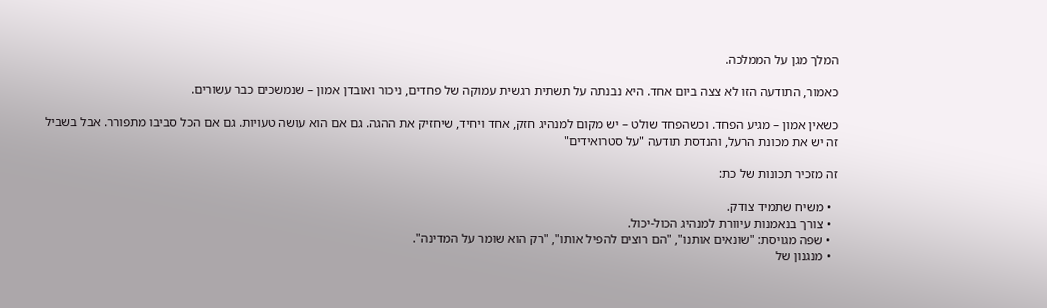המלך מגן על הממלכה.

כאמור, התודעה הזו לא צצה ביום אחד. היא נבנתה על תשתית רגשית עמוקה של פחדים, ניכור ואובדן אמון – שנמשכים כבר עשורים.

כשאין אמון – מגיע הפחד. וכשהפחד שולט – יש מקום למנהיג חזק, אחד ויחיד, שיחזיק את ההגה. גם אם הוא עושה טעויות. גם אם הכל סביבו מתפורר. אבל בשביל זה יש את מכונת הרעל, והנדסת תודעה "על סטרואידים"

זה מזכיר תכונות של כת:

  • משיח שתמיד צודק.
  • צורך בנאמנות עיוורת למנהיג הכול-יכול.
  • שפה מגויסת: "שונאים אותנו", "הם רוצים להפיל אותו", "רק הוא שומר על המדינה".
  • מנגנון של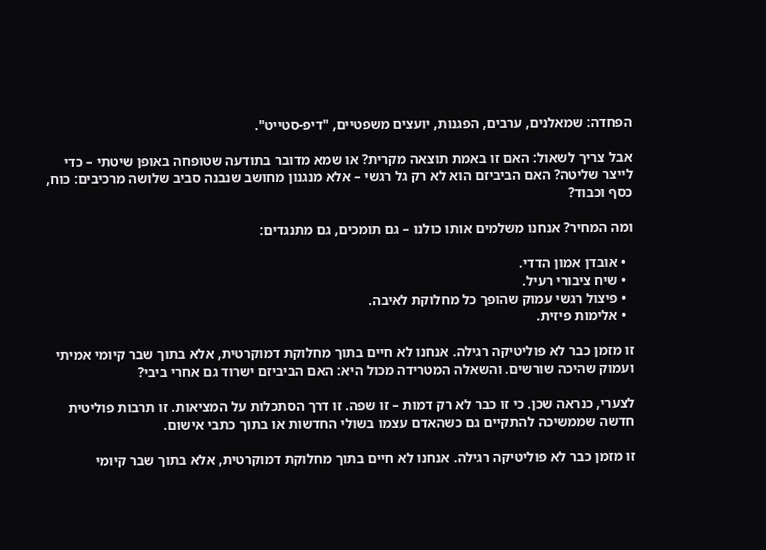הפחדה: שמאלנים, ערבים, הפגנות, יועצים משפטיים, "דיפ-סטייט".

אבל צריך לשאול: האם זו באמת תוצאה מקרית? או שמא מדובר בתודעה שטופחה באופן שיטתי – כדי לייצר שליטה? האם הביביזם הוא לא רק גל רגשי – אלא מנגנון מחושב שנבנה סביב שלושה מרכיבים: כוח, כסף וכבוד?

ומה המחיר? אנחנו משלמים אותו כולנו – גם תומכים, גם מתנגדים:

  • אובדן אמון הדדי.
  • שיח ציבורי רעיל.
  • פיצול רגשי עמוק שהופך כל מחלוקת לאיבה.
  • אלימות פיזית.

זו מזמן כבר לא פוליטיקה רגילה. אנחנו לא חיים בתוך מחלוקת דמוקרטית, אלא בתוך שבר קיומי אמיתי ועמוק שהיכה שורשים. והשאלה המטרידה מכול היא: האם הביביזם ישרוד גם אחרי ביבי?

לצערי, כנראה שכן. כי זו כבר לא רק דמות – זו שפה. זו דרך הסתכלות על המציאות. זו תרבות פוליטית חדשה שממשיכה להתקיים גם כשהאדם עצמו בשולי החדשות או בתוך כתבי אישום.

זו מזמן כבר לא פוליטיקה רגילה. אנחנו לא חיים בתוך מחלוקת דמוקרטית, אלא בתוך שבר קיומי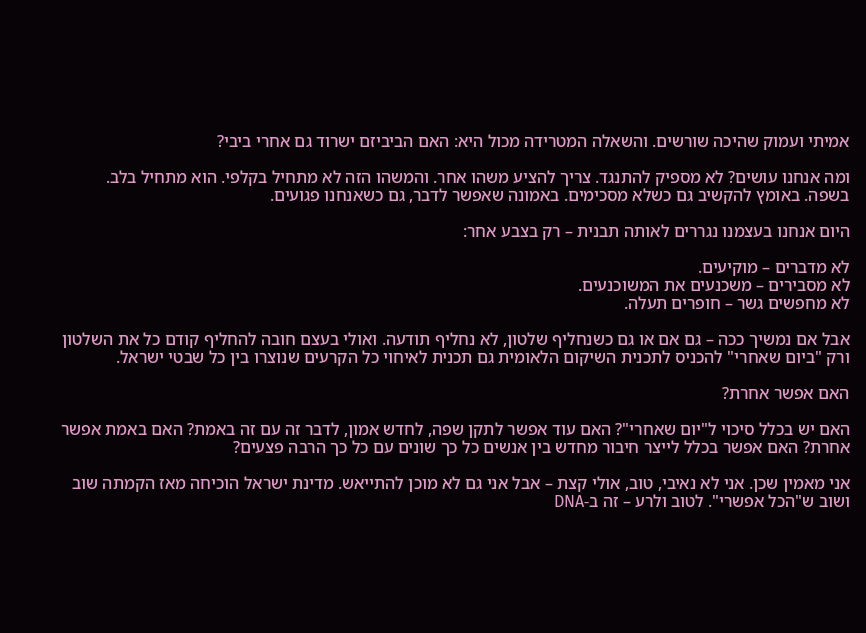אמיתי ועמוק שהיכה שורשים. והשאלה המטרידה מכול היא: האם הביביזם ישרוד גם אחרי ביבי?

ומה אנחנו עושים? לא מספיק להתנגד. צריך להציע משהו אחר. והמשהו הזה לא מתחיל בקלפי. הוא מתחיל בלב. בשפה. באומץ להקשיב גם כשלא מסכימים. באמונה שאפשר לדבר, גם כשאנחנו פגועים.

היום אנחנו בעצמנו נגררים לאותה תבנית – רק בצבע אחר:

לא מדברים – מוקיעים.
לא מסבירים – משכנעים את המשוכנעים.
לא מחפשים גשר – חופרים תעלה.

אבל אם נמשיך ככה – גם אם או גם כשנחליף שלטון, לא נחליף תודעה. ואולי בעצם חובה להחליף קודם כל את השלטון ורק "ביום שאחרי" להכניס לתכנית השיקום הלאומית גם תכנית לאיחוי כל הקרעים שנוצרו בין כל שבטי ישראל.

האם אפשר אחרת?

האם יש בכלל סיכוי ל"יום שאחרי"? האם עוד אפשר לתקן שפה, לחדש אמון, לדבר זה עם זה באמת? האם באמת אפשר אחרת? האם אפשר בכלל לייצר חיבור מחדש בין אנשים כל כך שונים עם כל כך הרבה פצעים?

אני מאמין שכן. אני לא נאיבי, טוב, אולי קצת – אבל אני גם לא מוכן להתייאש. מדינת ישראל הוכיחה מאז הקמתה שוב ושוב ש"הכל אפשרי". לטוב ולרע – זה ב-DNA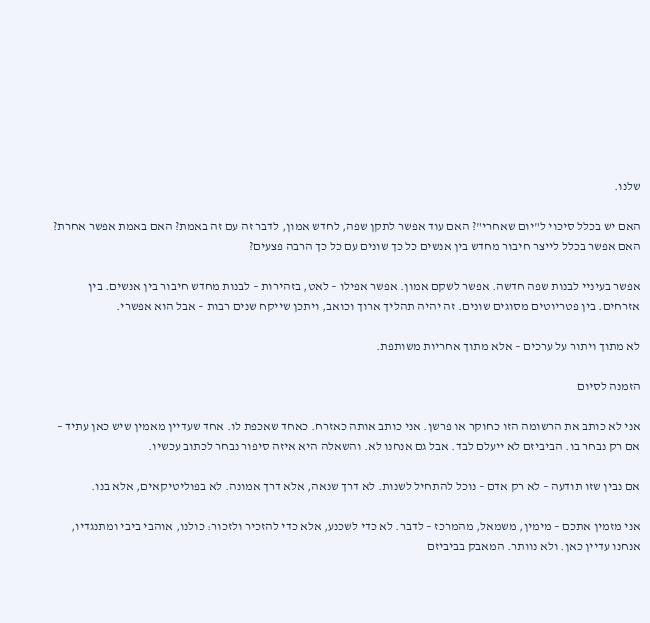שלנו.

האם יש בכלל סיכוי ל"יום שאחרי"? האם עוד אפשר לתקן שפה, לחדש אמון, לדבר זה עם זה באמת? האם באמת אפשר אחרת? האם אפשר בכלל לייצר חיבור מחדש בין אנשים כל כך שונים עם כל כך הרבה פצעים?

אפשר בעיניי לבנות שפה חדשה. אפשר לשקם אמון. אפשר אפילו – לאט, בזהירות – לבנות מחדש חיבור בין אנשים. בין אזרחים. בין פטריוטים מסוגים שונים. זה יהיה תהליך ארוך וכואב, ויתכן שייקח שנים רבות – אבל הוא אפשרי.

לא מתוך ויתור על ערכים – אלא מתוך אחריות משותפת.

הזמנה לסיום

אני לא כותב את הרשומה הזו כחוקר או פרשן. אני כותב אותה כאזרח. כאחד שאכפת לו. אחד שעדיין מאמין שיש כאן עתיד – אם רק נבחר בו. הביביזם לא ייעלם לבד. אבל גם אנחנו לא. והשאלה היא איזה סיפור נבחר לכתוב עכשיו.

אם נבין שזו תודעה – לא רק אדם – נוכל להתחיל לשנות. לא דרך שנאה, אלא דרך אמונה. לא בפוליטיקאים, אלא בנו.

אני מזמין אתכם – מימין, משמאל, מהמרכז – לדבר. לא כדי לשכנע, אלא כדי להזכיר ולזכור: כולנו, אוהבי ביבי ומתנגדיו, אנחנו עדיין כאן. ולא נוותר. המאבק בביביזם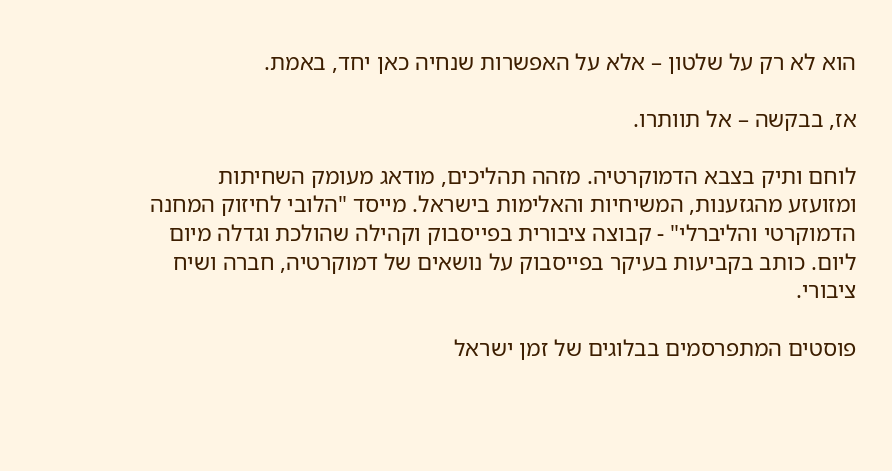הוא לא רק על שלטון – אלא על האפשרות שנחיה כאן יחד, באמת.

אז, בבקשה – אל תוותרו.

לוחם ותיק בצבא הדמוקרטיה. מזהה תהליכים, מודאג מעומק השחיתות ומזועזע מהגזענות, המשיחיות והאלימות בישראל. מייסד "הלובי לחיזוק המחנה הדמוקרטי והליברלי" - קבוצה ציבורית בפייסבוק וקהילה שהולכת וגדלה מיום ליום. כותב בקביעות בעיקר בפייסבוק על נושאים של דמוקרטיה, חברה ושיח ציבורי.

פוסטים המתפרסמים בבלוגים של זמן ישראל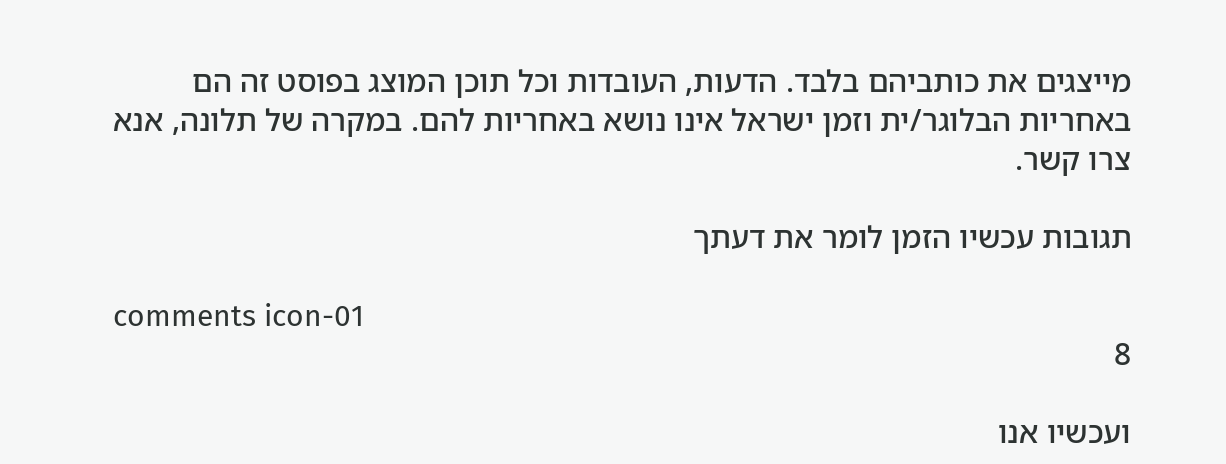מייצגים את כותביהם בלבד. הדעות, העובדות וכל תוכן המוצג בפוסט זה הם באחריות הבלוגר/ית וזמן ישראל אינו נושא באחריות להם. במקרה של תלונה, אנא צרו קשר.

תגובות עכשיו הזמן לומר את דעתך

comments icon-01
8

ועכשיו אנו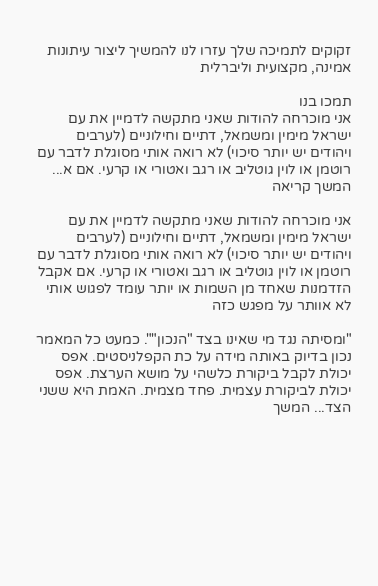זקוקים לתמיכה שלך עזרו לנו להמשיך ליצור עיתונות אמינה, מקצועית וליברלית

תמכו בנו
אני מוכרחה להודות שאני מתקשה לדמיין את עם ישראל מימין ומשמאל, דתיים וחילוניים (לערבים ויהודים יש יותר סיכוי) לא רואה אותי מסוגלת לדבר עם רוטמן או לוין גוטליב או רגב ואטורי או קרעי. אם א... המשך קריאה

אני מוכרחה להודות שאני מתקשה לדמיין את עם ישראל מימין ומשמאל, דתיים וחילוניים (לערבים ויהודים יש יותר סיכוי) לא רואה אותי מסוגלת לדבר עם רוטמן או לוין גוטליב או רגב ואטורי או קרעי. אם אקבל הזדמנות שאחד מן השמות או יותר עומד לפגוש אותי לא אוותר על מפגש כזה

"ומסיתה נגד מי שאינו בצד "הנכון"". כמעט כל המאמר נכון בדיוק באותה מידה על כת הקפלניסטים. אפס יכולת לקבל ביקורת כלשהי על מושא הערצת. אפס יכולת לביקורת עצמית. פחד מצמית. האמת היא ששני הצד... המשך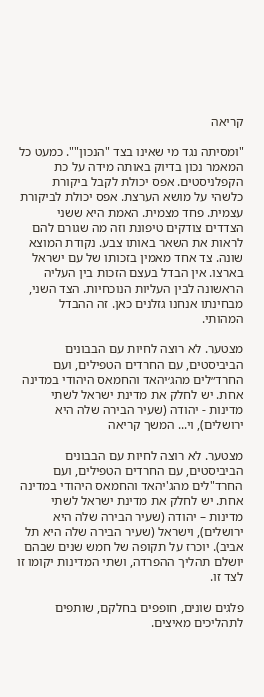קריאה

"ומסיתה נגד מי שאינו בצד "הנכון"". כמעט כל המאמר נכון בדיוק באותה מידה על כת הקפלניסטים. אפס יכולת לקבל ביקורת כלשהי על מושא הערצת. אפס יכולת לביקורת עצמית. פחד מצמית. האמת היא ששני הצדדים צודקים טיפונת וזה מה שגורם להם לראות את השאר באותו צבע. נקודת המוצא שונה. צד אחד מאמין בזכותו של עם ישראל בארצו. אין הבדל בעצם הזכות בין העליה הראשונה לבין העליות הנוכחיות. הצד השני, מבחינתו אנחנו גזלנים כאן. זה ההבדל המהותי.

מצטער. לא רוצה לחיות עם הבבונים הביביסטים, עם החרדים הטפילים, ועם החרד״לים מהג׳יהאד והחמאס היהודי במדינה אחת. יש לחלק את מדינת ישראל לשתי מדינות - יהודה (שעיר הבירה שלה היא ירושלים), וי... המשך קריאה

מצטער. לא רוצה לחיות עם הבבונים הביביסטים, עם החרדים הטפילים, ועם החרד"לים מהג'יהאד והחמאס היהודי במדינה אחת. יש לחלק את מדינת ישראל לשתי מדינות – יהודה (שעיר הבירה שלה היא ירושלים), וישראל (שעיר הבירה שלה היא תל אביב). יוכרז על תקופה של חמש שנים שבהם יושלם תהליך ההפרדה, ושתי המדינות יקומו זו לצד זו.

פלגים שונים, חופפים בחלקם, שותפים לתהליכים מאיצים.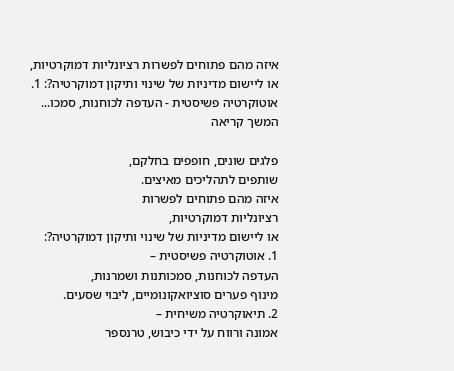איזה מהם פתוחים לפשרות רציונליות דמוקרטיות, או ליישום מדיניות של שינוי ותיקון דמוקרטיה?: 1. אוטוקרטיה פשיסטית - העדפה לכוחנות, סמכו... המשך קריאה

פלגים שונים, חופפים בחלקם,
שותפים לתהליכים מאיצים.
איזה מהם פתוחים לפשרות
רציונליות דמוקרטיות,
או ליישום מדיניות של שינוי ותיקון דמוקרטיה?:
1. אוטוקרטיה פשיסטית –
העדפה לכוחנות, סמכותנות ושמרנות,
מינוף פערים סוציואקונומיים, ליבוי שסעים.
2. תיאוקרטיה משיחית –
אמונה ורווח על ידי כיבוש, טרנספר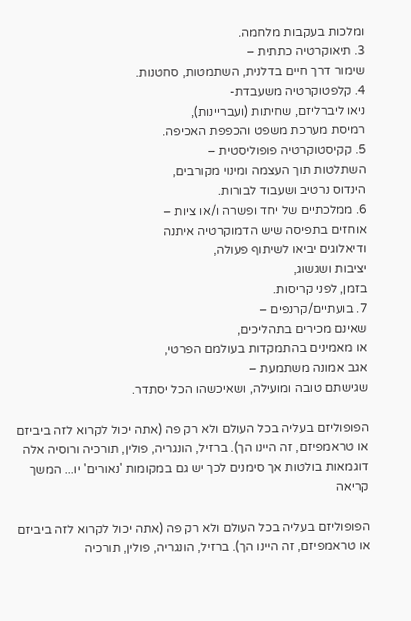ומלכות בעקבות מלחמה.
3. תיאוקרטיה כתתית –
שימור דרך חיים בדלנית, השתמטות, סחטנות.
4. קלפטוקרטיה משעבדת-
ניאו ליברליזם, שחיתות (ועבריינות),
רמיסת מערכת משפט והכפפת האכיפה.
5. קקיסטוקרטיה פופוליסטית –
השתלטות תוך העצמה ומינוי מקורבים,
הינדוס נרטיב ושעבוד לבורות.
6. ממלכתיים של יחד ופשרה ו/או ציות –
אוחזים בתפיסה שיש הדמוקרטיה איתנה
ודיאלוגים יביאו לשיתוף פעולה,
יציבות ושגשוג,
בזמן, לפני קריסות.
7. בועתיים/קרנפים –
שאינם מכירים בתהליכים,
או מאמינים בהתמקדות בעולמם הפרטי,
אגב אמונה משתמעת –
שגישתם טובה ומועילה, ושאיכשהו הכל יסתדר.

הפופוליזם בעליה בכל העולם ולא רק פה (אתה יכול לקרוא לזה ביביזם או טראמפיזם, זה היינו הך). ברזיל, הונגריה, פולין, תורכיה ורוסיה אלה דוגמאות בולטות אך סימנים לכך יש גם במקומות 'נאורים' יו... המשך קריאה

הפופוליזם בעליה בכל העולם ולא רק פה (אתה יכול לקרוא לזה ביביזם או טראמפיזם, זה היינו הך). ברזיל, הונגריה, פולין, תורכיה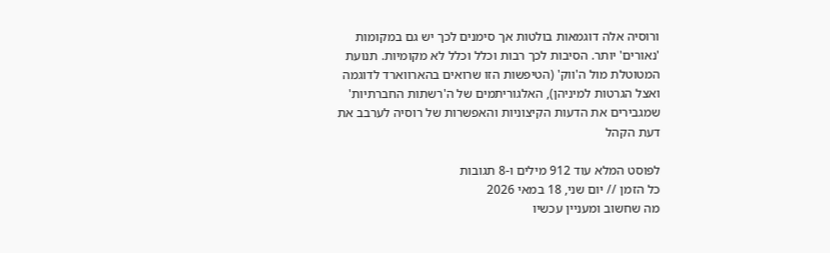ורוסיה אלה דוגמאות בולטות אך סימנים לכך יש גם במקומות 'נאורים' יותר. הסיבות לכך רבות וכלל וכלל לא מקומיות. תנועת המטוטלת מול ה'ווק' (הטיפשות הזו שרואים בהארווארד לדוגמה ואצל הגרטות למיניהן), האלגוריתמים של ה'רשתות החברתיות' שמגבירים את הדעות הקיצוניות והאפשרות של רוסיה לערבב את דעת הקהל

לפוסט המלא עוד 912 מילים ו-8 תגובות
כל הזמן // יום שני, 18 במאי 2026
מה שחשוב ומעניין עכשיו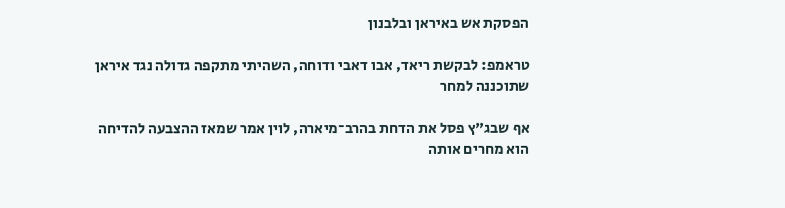הפסקת אש באיראן ובלבנון

טראמפ: לבקשת ריאד, אבו דאבי ודוחה, השהיתי מתקפה גדולה נגד איראן שתוכננה למחר

אף שבג"ץ פסל את הדחת בהרב־מיארה, לוין אמר שמאז ההצבעה להדיחה הוא מחרים אותה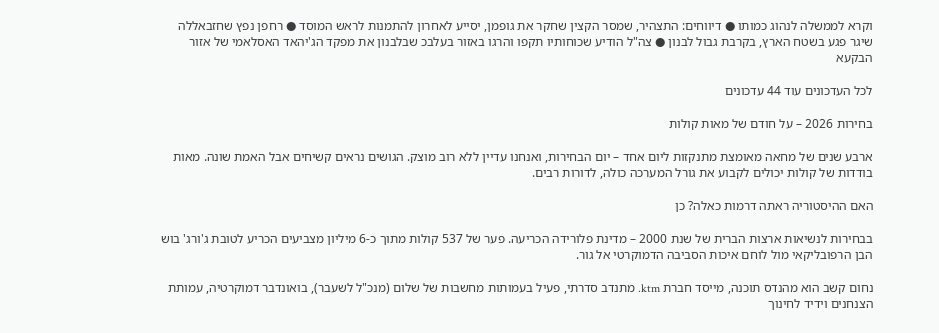וקרא לממשלה לנהוג כמותו ● דיווחים: התצהיר, שמסר הקצין שחקר את גופמן, יסייע לאחרון להתמנות לראש המוסד ● רחפן נפץ שחזבאללה שיגר פגע בשטח הארץ, בקרבת גבול לבנון ● צה"ל הודיע שכוחותיו תקפו והרגו באזור בעלבכ שבלבנון את מפקד הג'יהאד האסלאמי של אזור הבקעא

לכל העדכונים עוד 44 עדכונים

בחירות 2026 – על חודם של מאות קולות

ארבע שנים של מחאה מאומצת מתנקזות ליום אחד – יום הבחירות, ואנחנו עדיין ללא רוב מוצק. הגושים נראים קשיחים אבל האמת שונה. מאות בודדות של קולות יכולים לקבוע את גורל המערכה כולה, לדורות רבים.

האם ההיסטוריה ראתה דרמות כאלה? כן

בבחירות לנשיאות ארצות הברית של שנת 2000 – מדינת פלורידה הכריעה. פער של 537 קולות מתוך כ-6 מיליון מצביעים הכריע לטובת ג'ורג' בוש הבן הרפובליקאי מול לוחם איכות הסביבה הדמוקרטי אל גור.

נחום קשב הוא מהנדס תוכנה, מייסד חברת ktm. מתנדב סדרתי, פעיל בעמותות מחשבות של שלום (מנכ"ל לשעבר), בואונדבר דמוקרטיה, עמותת הצנחנים וידיד לחינוך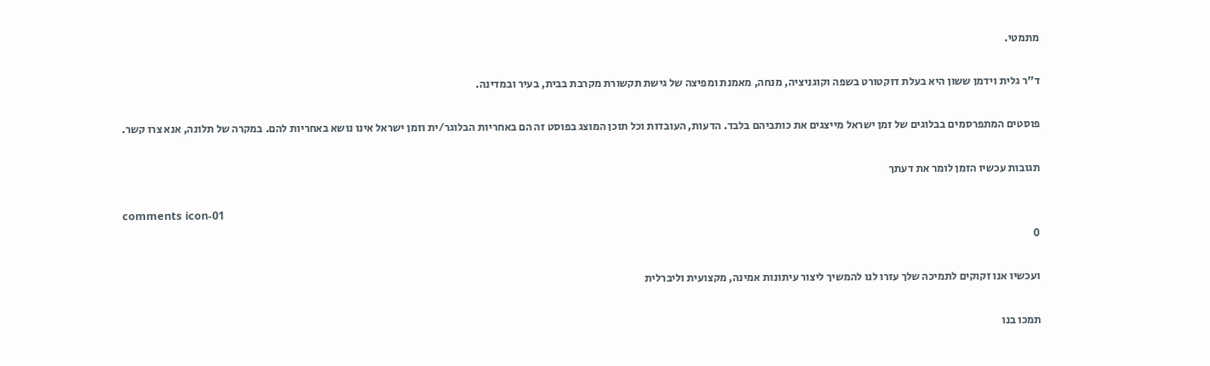מתמטי.

ד"ר גלית וידמן ששון היא בעלת דוקטורט בשפה וקוגניציה, מנחה, מאמנת ומפיצה של גישת תקשורת מקרבת בבית, בעיר ובמדינה.

פוסטים המתפרסמים בבלוגים של זמן ישראל מייצגים את כותביהם בלבד. הדעות, העובדות וכל תוכן המוצג בפוסט זה הם באחריות הבלוגר/ית וזמן ישראל אינו נושא באחריות להם. במקרה של תלונה, אנא צרו קשר.

תגובות עכשיו הזמן לומר את דעתך

comments icon-01
0

ועכשיו אנו זקוקים לתמיכה שלך עזרו לנו להמשיך ליצור עיתונות אמינה, מקצועית וליברלית

תמכו בנו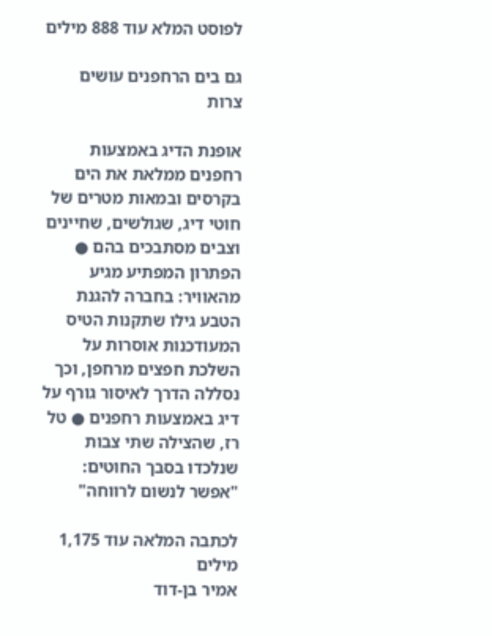לפוסט המלא עוד 888 מילים

גם בים הרחפנים עושים צרות

אופנת הדיג באמצעות רחפנים ממלאת את הים בקרסים ובמאות מטרים של חוטי דיג, שגולשים, שחיינים וצבים מסתבכים בהם ● הפתרון המפתיע מגיע מהאוויר: בחברה להגנת הטבע גילו שתקנות הטיס המעודכנות אוסרות על השלכת חפצים מרחפן, וכך נסללה הדרך לאיסור גורף על דיג באמצעות רחפנים ● טל רז, שהצילה שתי צבות שנלכדו בסבך החוטים: "אפשר לנשום לרווחה"

לכתבה המלאה עוד 1,175 מילים
אמיר בן-דוד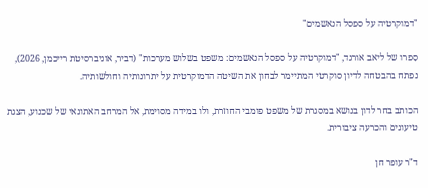"דמוקרטיה על ספסל הנאשמים"

סִפרו של ליאב אורגד, "דמוקרטיה על ספסל הנאשמים: משפט בשלוש מערכות" (דביר, אוניברסיטת רייכמן, 2026), נפתח בהבטחה לדיון סוקרטי המתיימר לבחון את השיטה הדמוקרטית על יתרונותיה וחולשותיה.

הכותב בחר לדון בנושא במסגרת של משפט פומבי החוזרת, ולו במידה מסוימת, אל המרחב האתונאי של שכנוע, הצגת טיעונים והכרעה ציבורית.

ד"ר עופר חן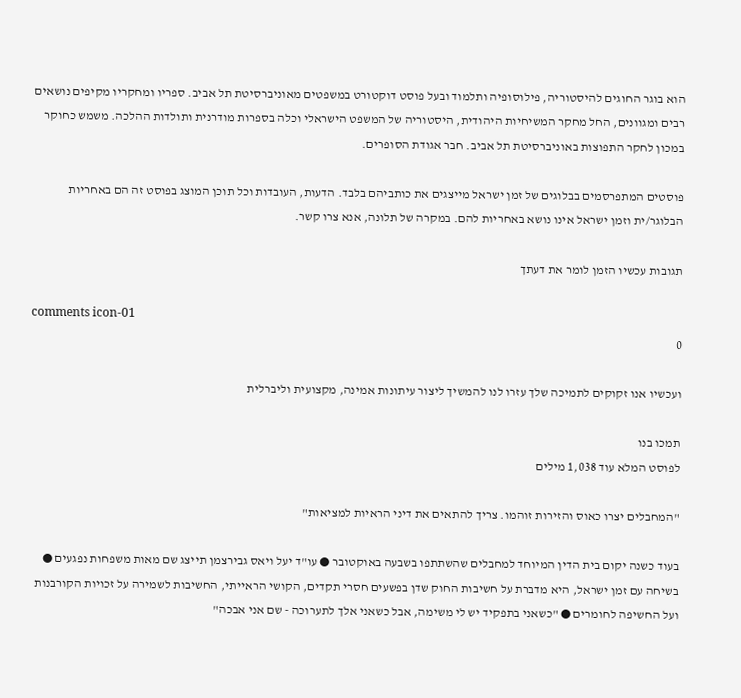הוא בוגר החוגים להיסטוריה, פילוסופיה ותלמוד ובעל פוסט דוקטורט במשפטים מאוניברסיטת תל אביב. ספריו ומחקריו מקיפים נושאים רבים ומגוונים, החל מחקר המשיחיות היהודית, היסטוריה של המשפט הישראלי וכלה בספרות מודרנית ותולדות ההלכה. משמש כחוקר במכון לחקר התפוצות באוניברסיטת תל אביב. חבר אגודת הסופרים.

פוסטים המתפרסמים בבלוגים של זמן ישראל מייצגים את כותביהם בלבד. הדעות, העובדות וכל תוכן המוצג בפוסט זה הם באחריות הבלוגר/ית וזמן ישראל אינו נושא באחריות להם. במקרה של תלונה, אנא צרו קשר.

תגובות עכשיו הזמן לומר את דעתך

comments icon-01
0

ועכשיו אנו זקוקים לתמיכה שלך עזרו לנו להמשיך ליצור עיתונות אמינה, מקצועית וליברלית

תמכו בנו
לפוסט המלא עוד 1,038 מילים

"המחבלים יצרו כאוס והזירות זוהמו. צריך להתאים את דיני הראיות למציאות"

בעוד כשנה יקום בית הדין המיוחד למחבלים שהשתתפו בשבעה באוקטובר ● עו"ד יעל ויאס גבירצמן תייצג שם מאות משפחות נפגעים ● בשיחה עם זמן ישראל, היא מדברת על חשיבות החוק שדן בפשעים חסרי תקדים, הקושי הראייתי, החשיבות לשמירה על זכויות הקורבנות ועל החשיפה לחומרים ● "כשאני בתפקיד יש לי משימה, אבל כשאני אלך לתערוכה - שם אני אבכה"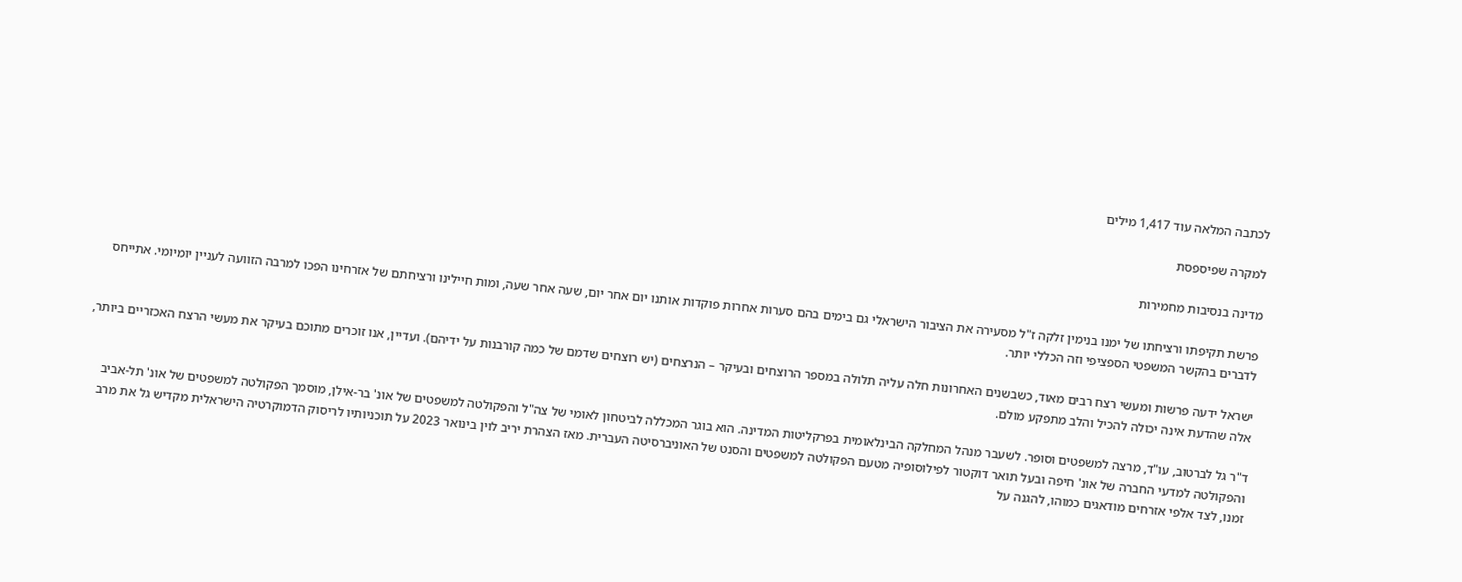לכתבה המלאה עוד 1,417 מילים

למקרה שפיספסת

מדינה בנסיבות מחמירות

פרשת תקיפתו ורציחתו של ימנו בנימין זלקה ז"ל מסעירה את הציבור הישראלי גם בימים בהם סערות אחרות פוקדות אותנו יום אחר יום, שעה אחר שעה, ומות חיילינו ורציחתם של אזרחינו הפכו למרבה הזוועה לעניין יומיומי. אתייחס לדברים בהקשר המשפטי הספציפי וזה הכללי יותר.

ישראל ידעה פרשות ומעשי רצח רבים מאוד, כשבשנים האחרונות חלה עליה תלולה במספר הרוצחים ובעיקר – הנרצחים (יש רוצחים שדמם של כמה קורבנות על ידיהם). ועדיין, אנו זוכרים מתוכם בעיקר את מעשי הרצח האכזריים ביותר, אלה שהדעת אינה יכולה להכיל והלב מתפקע מולם.

ד"ר גל לברטוב, עו"ד, מרצה למשפטים וסופר. לשעבר מנהל המחלקה הבינלאומית בפרקליטות המדינה. הוא בוגר המכללה לביטחון לאומי של צה"ל והפקולטה למשפטים של אונ' בר-אילן, מוסמך הפקולטה למשפטים של אונ' תל-אביב והפקולטה למדעי החברה של אונ' חיפה ובעל תואר דוקטור לפילוסופיה מטעם הפקולטה למשפטים והסנט של האוניברסיטה העברית. מאז הצהרת יריב לוין בינואר 2023 על תוכניותיו לריסוק הדמוקרטיה הישראלית מקדיש גל את מרב זמנו, לצד אלפי אזרחים מודאגים כמוהו, להגנה על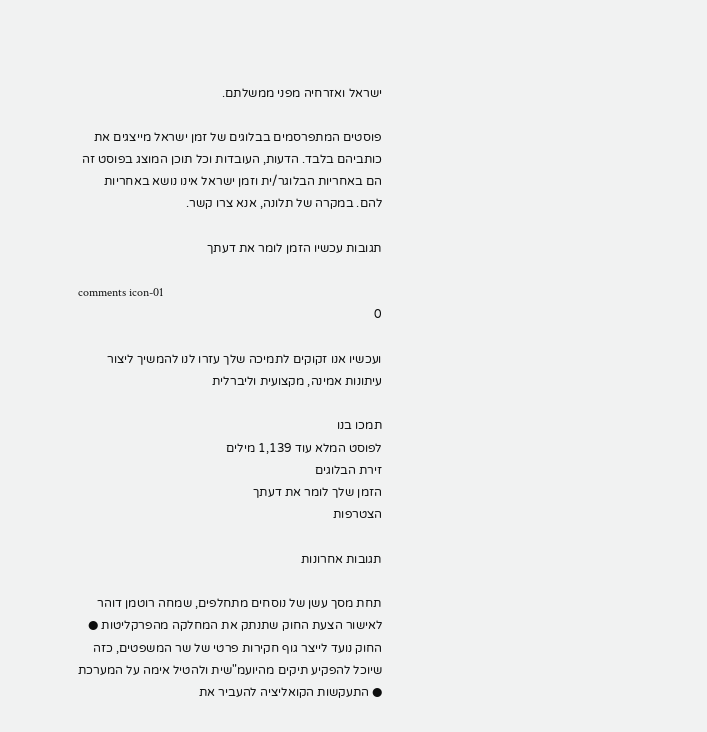ישראל ואזרחיה מפני ממשלתם.

פוסטים המתפרסמים בבלוגים של זמן ישראל מייצגים את כותביהם בלבד. הדעות, העובדות וכל תוכן המוצג בפוסט זה הם באחריות הבלוגר/ית וזמן ישראל אינו נושא באחריות להם. במקרה של תלונה, אנא צרו קשר.

תגובות עכשיו הזמן לומר את דעתך

comments icon-01
0

ועכשיו אנו זקוקים לתמיכה שלך עזרו לנו להמשיך ליצור עיתונות אמינה, מקצועית וליברלית

תמכו בנו
לפוסט המלא עוד 1,139 מילים
זירת הבלוגים
הזמן שלך לומר את דעתך
הצטרפות

תגובות אחרונות

תחת מסך עשן של נוסחים מתחלפים, שמחה רוטמן דוהר לאישור הצעת החוק שתנתק את המחלקה מהפרקליטות ● החוק נועד לייצר גוף חקירות פרטי של שר המשפטים, כזה שיוכל להפקיע תיקים מהיועמ"שית ולהטיל אימה על המערכת ● התעקשות הקואליציה להעביר את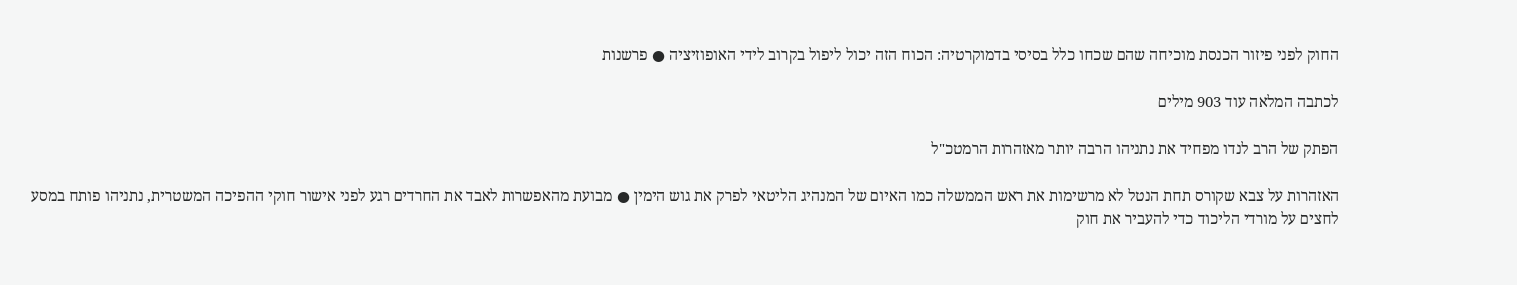החוק לפני פיזור הכנסת מוכיחה שהם שכחו כלל בסיסי בדמוקרטיה: הכוח הזה יכול ליפול בקרוב לידי האופוזיציה ● פרשנות

לכתבה המלאה עוד 903 מילים

הפתק של הרב לנדו מפחיד את נתניהו הרבה יותר מאזהרות הרמטכ"ל

האזהרות על צבא שקורס תחת הנטל לא מרשימות את ראש הממשלה כמו האיום של המנהיג הליטאי לפרק את גוש הימין ● מבועת מהאפשרות לאבד את החרדים רגע לפני אישור חוקי ההפיכה המשטרית, נתניהו פותח במסע לחצים על מורדי הליכוד כדי להעביר את חוק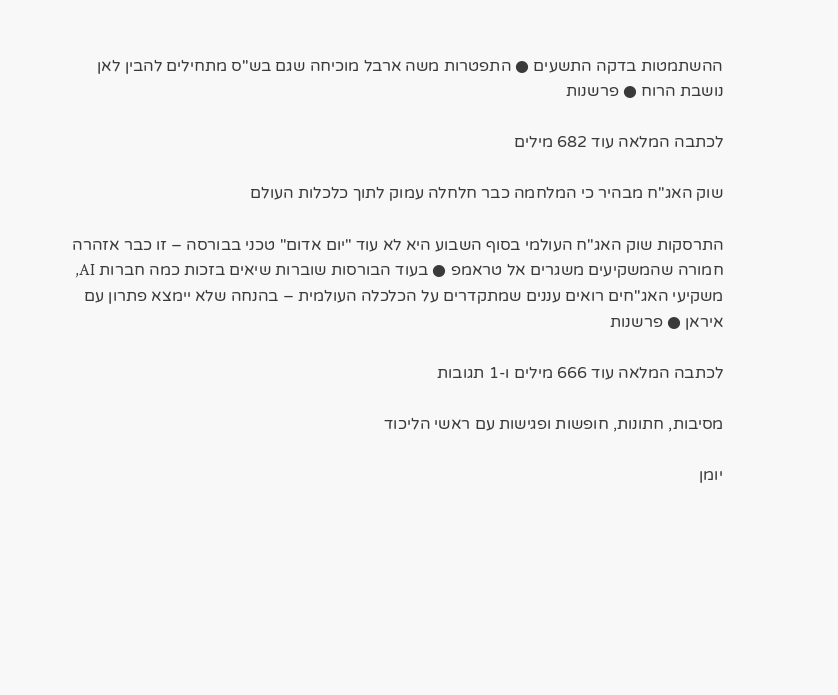ההשתמטות בדקה התשעים ● התפטרות משה ארבל מוכיחה שגם בש"ס מתחילים להבין לאן נושבת הרוח ● פרשנות

לכתבה המלאה עוד 682 מילים

שוק האג"ח מבהיר כי המלחמה כבר חלחלה עמוק לתוך כלכלות העולם

התרסקות שוק האג"ח העולמי בסוף השבוע היא לא עוד "יום אדום" טכני בבורסה – זו כבר אזהרה חמורה שהמשקיעים משגרים אל טראמפ ● בעוד הבורסות שוברות שיאים בזכות כמה חברות AI, משקיעי האג"חים רואים עננים שמתקדרים על הכלכלה העולמית – בהנחה שלא יימצא פתרון עם איראן ● פרשנות

לכתבה המלאה עוד 666 מילים ו-1 תגובות

מסיבות, חתונות, חופשות ופגישות עם ראשי הליכוד

יומן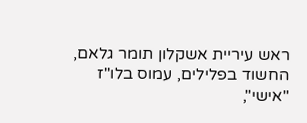ראש עיריית אשקלון תומר גלאם, החשוד בפלילים, עמוס בלו"ז "אישי",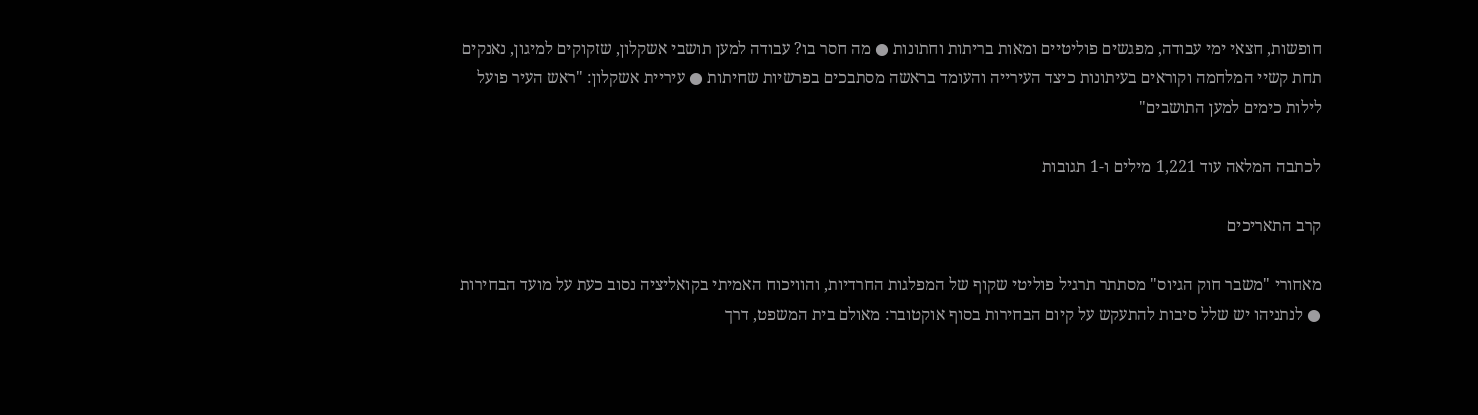חופשות, חצאי ימי עבודה, מפגשים פוליטיים ומאות בריתות וחתונות ● מה חסר בו? עבודה למען תושבי אשקלון, שזקוקים למיגון, נאנקים תחת קשיי המלחמה וקוראים בעיתונות כיצד העירייה והעומד בראשה מסתבכים בפרשיות שחיתות ● עיריית אשקלון: "ראש העיר פועל לילות כימים למען התושבים"

לכתבה המלאה עוד 1,221 מילים ו-1 תגובות

קרב התאריכים

מאחורי "משבר חוק הגיוס" מסתתר תרגיל פוליטי שקוף של המפלגות החרדיות, והוויכוח האמיתי בקואליציה נסוב כעת על מועד הבחירות ● לנתניהו יש שלל סיבות להתעקש על קיום הבחירות בסוף אוקטובר: מאולם בית המשפט, דרך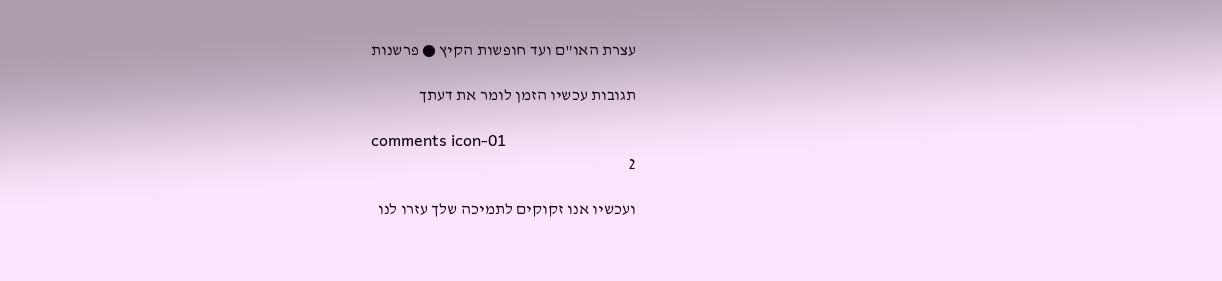עצרת האו"ם ועד חופשות הקיץ ● פרשנות

תגובות עכשיו הזמן לומר את דעתך

comments icon-01
2

ועכשיו אנו זקוקים לתמיכה שלך עזרו לנו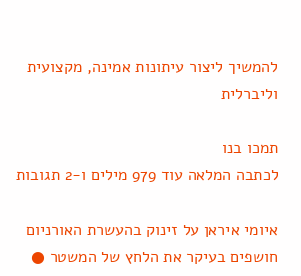להמשיך ליצור עיתונות אמינה, מקצועית וליברלית

תמכו בנו
לכתבה המלאה עוד 979 מילים ו-2 תגובות

איומי איראן על זינוק בהעשרת האורניום חושפים בעיקר את הלחץ של המשטר ●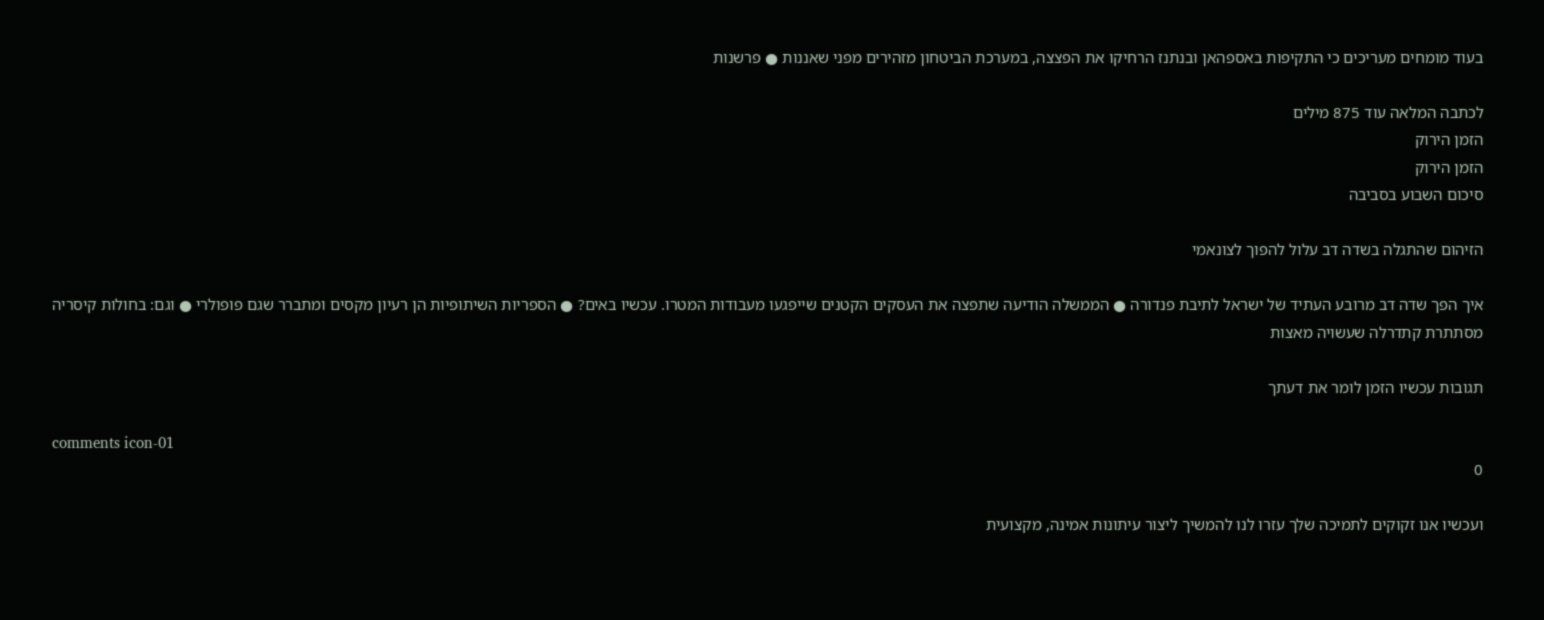בעוד מומחים מעריכים כי התקיפות באספהאן ובנתנז הרחיקו את הפצצה, במערכת הביטחון מזהירים מפני שאננות ● פרשנות

לכתבה המלאה עוד 875 מילים
הזמן הירוק
הזמן הירוק
סיכום השבוע בסביבה

הזיהום שהתגלה בשדה דב עלול להפוך לצונאמי

איך הפך שדה דב מרובע העתיד של ישראל לתיבת פנדורה ● הממשלה הודיעה שתפצה את העסקים הקטנים שייפגעו מעבודות המטרו. עכשיו באים? ● הספריות השיתופיות הן רעיון מקסים ומתברר שגם פופולרי ● וגם: בחולות קיסריה מסתתרת קתדרלה שעשויה מאצות

תגובות עכשיו הזמן לומר את דעתך

comments icon-01
0

ועכשיו אנו זקוקים לתמיכה שלך עזרו לנו להמשיך ליצור עיתונות אמינה, מקצועית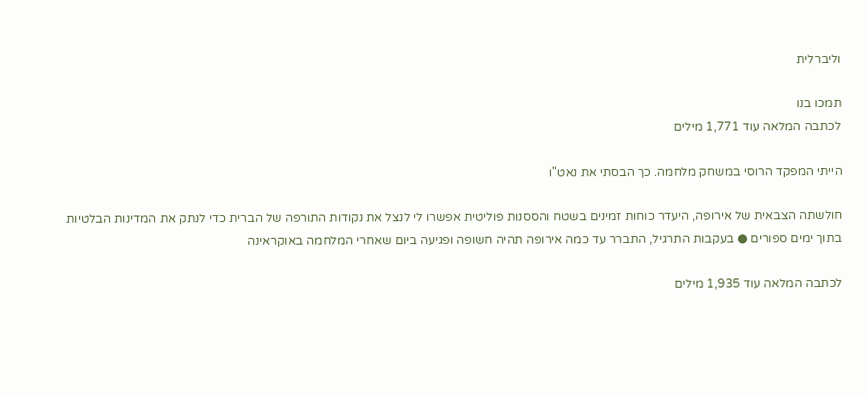וליברלית

תמכו בנו
לכתבה המלאה עוד 1,771 מילים

הייתי המפקד הרוסי במשחק מלחמה. כך הבסתי את נאט"ו

חולשתה הצבאית של אירופה, היעדר כוחות זמינים בשטח והססנות פוליטית אפשרו לי לנצל את נקודות התורפה של הברית כדי לנתק את המדינות הבלטיות בתוך ימים ספורים ● בעקבות התרגיל, התברר עד כמה אירופה תהיה חשופה ופגיעה ביום שאחרי המלחמה באוקראינה

לכתבה המלאה עוד 1,935 מילים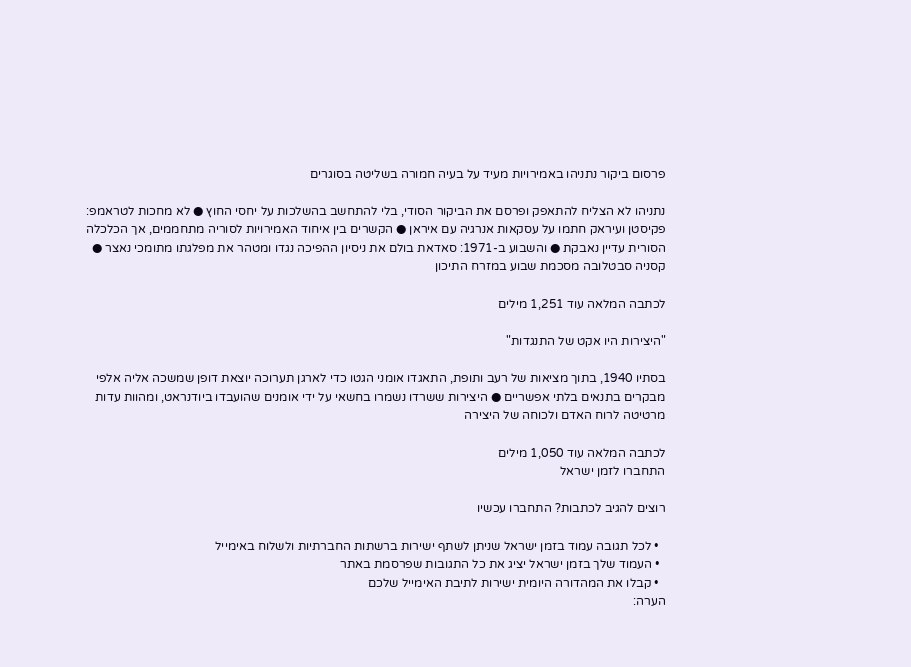פרסום ביקור נתניהו באמירויות מעיד על בעיה חמורה בשליטה בסוגרים

נתניהו לא הצליח להתאפק ופרסם את הביקור הסודי, בלי להתחשב בהשלכות על יחסי החוץ ● לא מחכות לטראמפ: פקיסטן ועיראק חתמו על עסקאות אנרגיה עם איראן ● הקשרים בין איחוד האמירויות לסוריה מתחממים, אך הכלכלה הסורית עדיין נאבקת ● והשבוע ב-1971: סאדאת בולם את ניסיון ההפיכה נגדו ומטהר את מפלגתו מתומכי נאצר ● קסניה סבטלובה מסכמת שבוע במזרח התיכון

לכתבה המלאה עוד 1,251 מילים

"היצירות היו אקט של התנגדות"

בסתיו 1940, בתוך מציאות של רעב ותופת, התאגדו אומני הגטו כדי לארגן תערוכה יוצאת דופן שמשכה אליה אלפי מבקרים בתנאים בלתי אפשריים ● היצירות ששרדו נשמרו בחשאי על ידי אומנים שהועבדו ביודנראט, ומהוות עדות מרטיטה לרוח האדם ולכוחה של היצירה

לכתבה המלאה עוד 1,050 מילים
התחברו לזמן ישראל

רוצים להגיב לכתבות? התחברו עכשיו

  • לכל תגובה עמוד בזמן ישראל שניתן לשתף ישירות ברשתות החברתיות ולשלוח באימייל
  • העמוד שלך בזמן ישראל יציג את כל התגובות שפרסמת באתר
  • קבלו את המהדורה היומית ישירות לתיבת האימייל שלכם
הערה: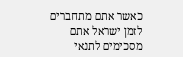כאשר אתם מתחברים לזמן ישראל אתם מסכימים לתנאי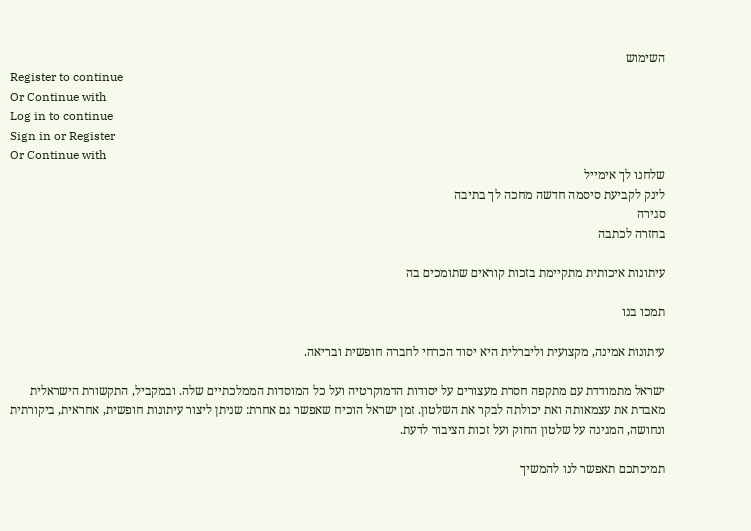השימוש
Register to continue
Or Continue with
Log in to continue
Sign in or Register
Or Continue with
שלחנו לך אימייל
לינק לקביעת סיסמה חדשה מחכה לך בתיבה
סגירה
בחזרה לכתבה

עיתונות איכותית מתקיימת בזכות קוראים שתומכים בה

תמכו בנו

עיתונות אמינה, מקצועית וליברלית היא יסוד הכרחי לחברה חופשית ובריאה.

ישראל מתמודדת עם מתקפה חסרת מעצורים על יסודות הדמוקרטיה ועל כל המוסדות הממלכתיים שלה. ובמקביל, התקשורת הישראלית מאבדת את עצמאותה ואת יכולתה לבקר את השלטון. זמן ישראל הוכיח שאפשר גם אחרת: שניתן ליצור עיתונות חופשית, אחראית, ביקורתית ונחושה, המגינה על שלטון החוק ועל זכות הציבור לדעת.

תמיכתכם תאפשר לנו להמשיך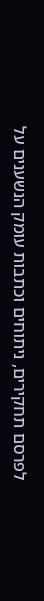לפרסם תחקירים, ניתוחים וכתבות עומק הנשענים על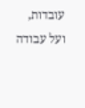עובדות, ועל עבודה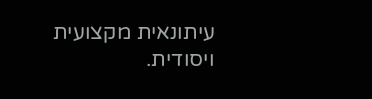עיתונאית מקצועית ויסודית.